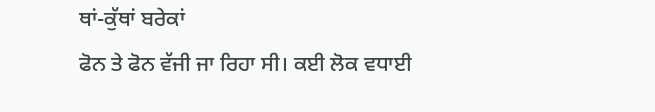ਥਾਂ-ਕੁੱਥਾਂ ਬਰੇਕਾਂ
ਫੋਨ ਤੇ ਫੋਨ ਵੱਜੀ ਜਾ ਰਿਹਾ ਸੀ। ਕਈ ਲੋਕ ਵਧਾਈ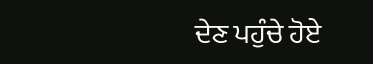ਦੇਣ ਪਹੁੰਚੇ ਹੋਏ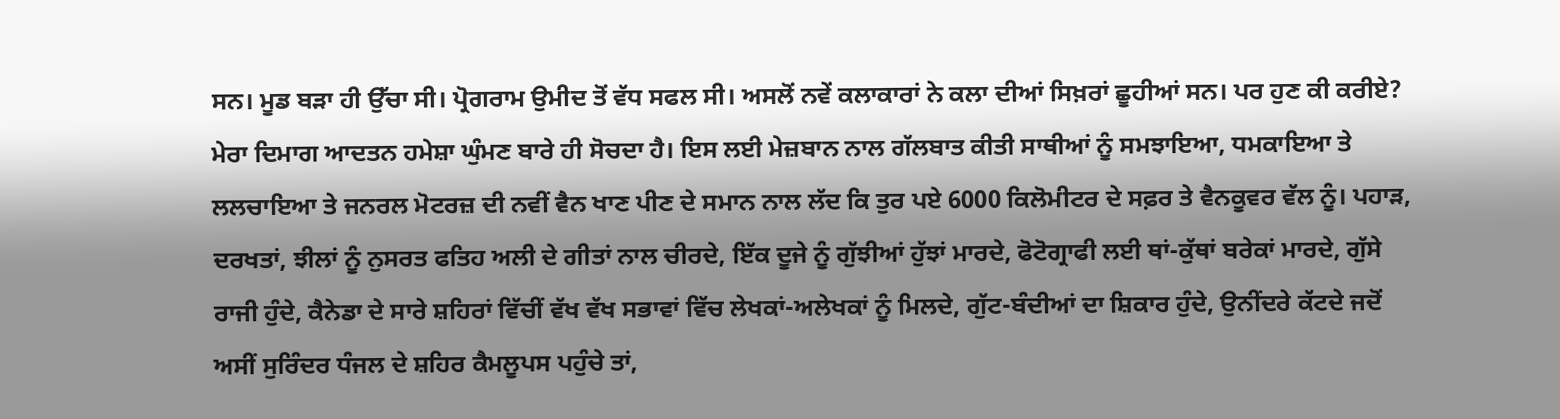ਸਨ। ਮੂਡ ਬੜਾ ਹੀ ਉੱਚਾ ਸੀ। ਪ੍ਰੋਗਰਾਮ ਉਮੀਦ ਤੋਂ ਵੱਧ ਸਫਲ ਸੀ। ਅਸਲੋਂ ਨਵੇਂ ਕਲਾਕਾਰਾਂ ਨੇ ਕਲਾ ਦੀਆਂ ਸਿਖ਼ਰਾਂ ਛੂਹੀਆਂ ਸਨ। ਪਰ ਹੁਣ ਕੀ ਕਰੀਏ? ਮੇਰਾ ਦਿਮਾਗ ਆਦਤਨ ਹਮੇਸ਼ਾ ਘੁੰਮਣ ਬਾਰੇ ਹੀ ਸੋਚਦਾ ਹੈ। ਇਸ ਲਈ ਮੇਜ਼ਬਾਨ ਨਾਲ ਗੱਲਬਾਤ ਕੀਤੀ ਸਾਥੀਆਂ ਨੂੰ ਸਮਝਾਇਆ, ਧਮਕਾਇਆ ਤੇ ਲਲਚਾਇਆ ਤੇ ਜਨਰਲ ਮੋਟਰਜ਼ ਦੀ ਨਵੀਂ ਵੈਨ ਖਾਣ ਪੀਣ ਦੇ ਸਮਾਨ ਨਾਲ ਲੱਦ ਕਿ ਤੁਰ ਪਏ 6000 ਕਿਲੋਮੀਟਰ ਦੇ ਸਫ਼ਰ ਤੇ ਵੈਨਕੂਵਰ ਵੱਲ ਨੂੰ। ਪਹਾੜ, ਦਰਖਤਾਂ, ਝੀਲਾਂ ਨੂੰ ਨੁਸਰਤ ਫਤਿਹ ਅਲੀ ਦੇ ਗੀਤਾਂ ਨਾਲ ਚੀਰਦੇ, ਇੱਕ ਦੂਜੇ ਨੂੰ ਗੁੱਝੀਆਂ ਹੁੱਝਾਂ ਮਾਰਦੇ, ਫੋਟੋਗ੍ਰਾਫੀ ਲਈ ਥਾਂ-ਕੁੱਥਾਂ ਬਰੇਕਾਂ ਮਾਰਦੇ, ਗੁੱਸੇ ਰਾਜੀ ਹੁੰਦੇ, ਕੈਨੇਡਾ ਦੇ ਸਾਰੇ ਸ਼ਹਿਰਾਂ ਵਿੱਚੀਂ ਵੱਖ ਵੱਖ ਸਭਾਵਾਂ ਵਿੱਚ ਲੇਖਕਾਂ-ਅਲੇਖਕਾਂ ਨੂੰ ਮਿਲਦੇ, ਗੁੱਟ-ਬੰਦੀਆਂ ਦਾ ਸ਼ਿਕਾਰ ਹੁੰਦੇ, ਉਨੀਂਦਰੇ ਕੱਟਦੇ ਜਦੋਂ ਅਸੀਂ ਸੁਰਿੰਦਰ ਧੰਜਲ ਦੇ ਸ਼ਹਿਰ ਕੈਮਲੂਪਸ ਪਹੁੰਚੇ ਤਾਂ,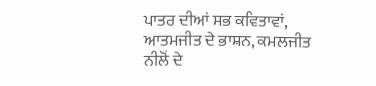ਪਾਤਰ ਦੀਆਂ ਸਭ ਕਵਿਤਾਵਾਂ, ਆਤਮਜੀਤ ਦੇ ਭਾਸ਼ਨ, ਕਮਲਜੀਤ ਨੀਲੋਂ ਦੇ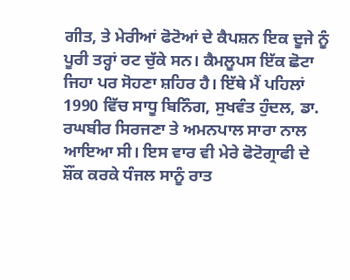ਗੀਤ, ਤੇ ਮੇਰੀਆਂ ਫੋਟੋਆਂ ਦੇ ਕੈਪਸ਼ਨ ਇਕ ਦੂਜੇ ਨੂੰ ਪੂਰੀ ਤਰ੍ਹਾਂ ਰਟ ਚੁੱਕੇ ਸਨ। ਕੈਮਲੂਪਸ ਇੱਕ ਛੋਟਾ ਜਿਹਾ ਪਰ ਸੋਹਣਾ ਸ਼ਹਿਰ ਹੈ। ਇੱਥੇ ਮੈਂ ਪਹਿਲਾਂ 1990 ਵਿੱਚ ਸਾਧੂ ਬਿਨਿੰਗ, ਸੁਖਵੰਤ ਹੁੰਦਲ, ਡਾ. ਰਘਬੀਰ ਸਿਰਜਣਾ ਤੇ ਅਮਨਪਾਲ ਸਾਰਾ ਨਾਲ ਆਇਆ ਸੀ। ਇਸ ਵਾਰ ਵੀ ਮੇਰੇ ਫੋਟੋਗ੍ਰਾਫੀ ਦੇ ਸ਼ੌਂਕ ਕਰਕੇ ਧੰਜਲ ਸਾਨੂੰ ਰਾਤ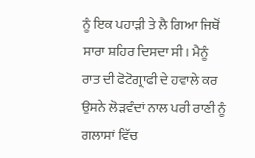ਨੂੰ ਇਕ ਪਹਾੜੀ ਤੇ ਲੈ ਗਿਆ ਜਿਥੋਂ ਸਾਰਾ ਸ਼ਹਿਰ ਦਿਸਦਾ ਸੀ। ਮੈਨੂੰ ਰਾਤ ਦੀ ਫੋਟੋਗ੍ਰਾਫੀ ਦੇ ਹਵਾਲੇ ਕਰ ਉਸਨੇ ਲੋੜਵੰਦਾਂ ਨਾਲ ਪਰੀ ਰਾਣੀ ਨੂੰ ਗਲਾਸਾਂ ਵਿੱਚ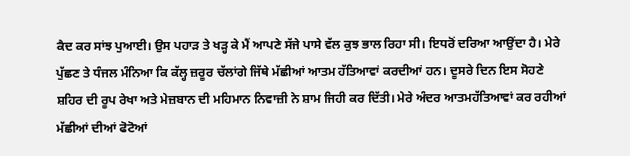ਕੈਦ ਕਰ ਸਾਂਝ ਪੁਆਈ। ਉਸ ਪਹਾੜ ਤੇ ਖੜ੍ਹ ਕੇ ਮੈਂ ਆਪਣੇ ਸੱਜੇ ਪਾਸੇ ਵੱਲ ਕੁਝ ਭਾਲ ਰਿਹਾ ਸੀ। ਇਧਰੋਂ ਦਰਿਆ ਆਉਂਦਾ ਹੈ। ਮੇਰੇ ਪੁੱਛਣ ਤੇ ਧੰਜਲ ਮੰਨਿਆ ਕਿ ਕੱਲ੍ਹ ਜ਼ਰੂਰ ਚੱਲਾਂਗੇ ਜਿੱਥੇ ਮੱਛੀਆਂ ਆਤਮ ਹੱਤਿਆਵਾਂ ਕਰਦੀਆਂ ਹਨ। ਦੂਸਰੇ ਦਿਨ ਇਸ ਸੋਹਣੇ ਸ਼ਹਿਰ ਦੀ ਰੂਪ ਰੇਖਾ ਅਤੇ ਮੇਜ਼ਬਾਨ ਦੀ ਮਹਿਮਾਨ ਨਿਵਾਜ਼ੀ ਨੇ ਸ਼ਾਮ ਜਿਹੀ ਕਰ ਦਿੱਤੀ। ਮੇਰੇ ਅੰਦਰ ਆਤਮਹੱਤਿਆਵਾਂ ਕਰ ਰਹੀਆਂ ਮੱਛੀਆਂ ਦੀਆਂ ਫੋਟੋਆਂ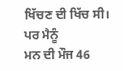ਖਿੱਚਣ ਦੀ ਖਿੱਚ ਸੀ। ਪਰ ਮੈਨੂੰ
ਮਨ ਦੀ ਮੌਜ 46